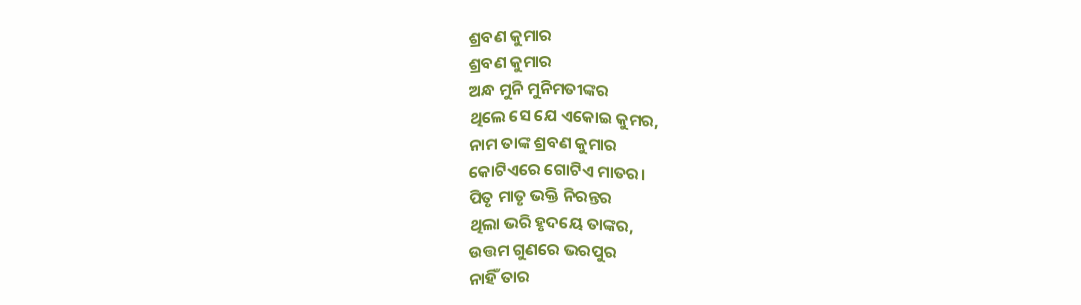ଶ୍ରବଣ କୁମାର
ଶ୍ରବଣ କୁମାର
ଅନ୍ଧ ମୁନି ମୁନିମତୀଙ୍କର
ଥିଲେ ସେ ଯେ ଏକୋଇ କୁମର,
ନାମ ତାଙ୍କ ଶ୍ରବଣ କୁମାର
କୋଟିଏରେ ଗୋଟିଏ ମାତର।
ପିତୃ ମାତୃ ଭକ୍ତି ନିରନ୍ତର
ଥିଲା ଭରି ହୃଦୟେ ତାଙ୍କର,
ଉତ୍ତମ ଗୁଣରେ ଭରପୁର
ନାହିଁ ତାର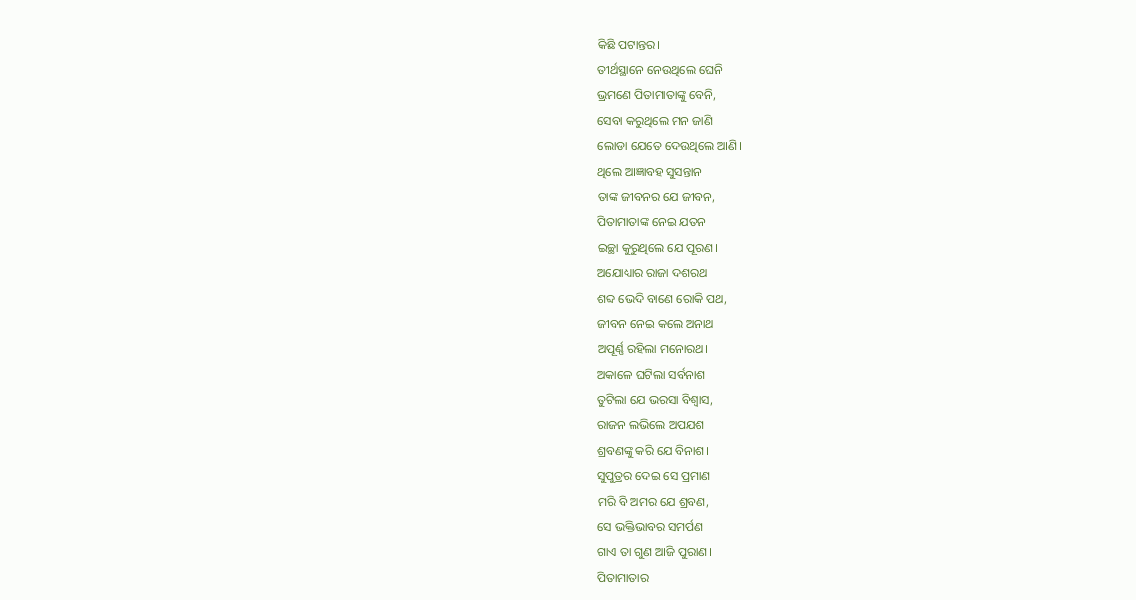କିଛି ପଟାନ୍ତର।
ତୀର୍ଥସ୍ଥାନେ ନେଉଥିଲେ ଘେନି
ଭ୍ରମଣେ ପିତାମାତାଙ୍କୁ ବେନି,
ସେବା କରୁଥିଲେ ମନ ଜାଣି
ଲୋଡା ଯେତେ ଦେଉଥିଲେ ଆଣି।
ଥିଲେ ଆଜ୍ଞାବହ ସୁସନ୍ତାନ
ତାଙ୍କ ଜୀବନର ଯେ ଜୀବନ,
ପିତାମାତାଙ୍କ ନେଇ ଯତନ
ଇଚ୍ଛା କୁରୁଥିଲେ ଯେ ପୂରଣ।
ଅଯୋଧ୍ୟାର ରାଜା ଦଶରଥ
ଶବ୍ଦ ଭେଦି ବାଣେ ରୋକି ପଥ,
ଜୀବନ ନେଇ କଲେ ଅନାଥ
ଅପୂର୍ଣ୍ଣ ରହିଲା ମନୋରଥ।
ଅକାଳେ ଘଟିଲା ସର୍ବନାଶ
ତୁଟିଲା ଯେ ଭରସା ବିଶ୍ଵାସ,
ରାଜନ ଲଭିଲେ ଅପଯଶ
ଶ୍ରବଣଙ୍କୁ କରି ଯେ ବିନାଶ।
ସୁପୁତ୍ରର ଦେଇ ସେ ପ୍ରମାଣ
ମରି ବି ଅମର ଯେ ଶ୍ରବଣ,
ସେ ଭକ୍ତିଭାବର ସମର୍ପଣ
ଗାଏ ତା ଗୁଣ ଆଜି ପୁରାଣ।
ପିତାମାତାର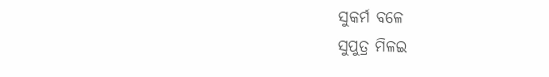ସୁକର୍ମ ବଳେ
ସୁପୁତ୍ର ମିଳଇ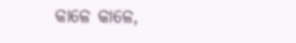କାଳେ କାଳେ,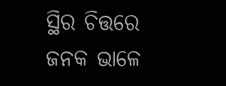ସ୍ଥିର ଚିତ୍ତରେ ଜନକ ଭାଳେ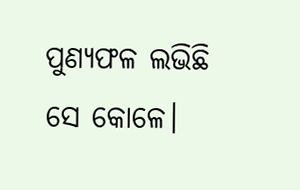ପୁଣ୍ୟଫଳ ଲଭିଛି ସେ କୋଳେ।